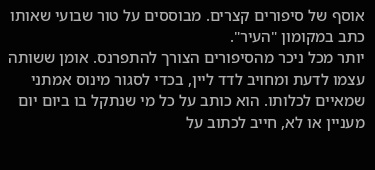אוסף של סיפורים קצרים. מבוססים על טור שבועי שאותו כתב במקומון "העיר".
יותר מכל ניכר מהסיפורים הצורך להתפרנס. אומן ששותה עצמו לדעת ומחויב לדד ליין, בכדי לסגור מינוס אמתני שמאיים לכלותו. הוא כותב על כל מי שנתקל בו ביום יום מעניין או לא, חייב לכתוב על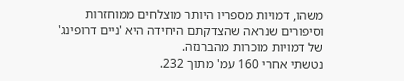משהו, דמויות מספריו היותר מוצלחים ממוחזרות וסיפורים שנראה שהצדקתם היחידה היא 'ניים דרופינג' של דמויות מוכרות מהברנזה.
נטשתי אחרי 160 עמ' מתוך 232.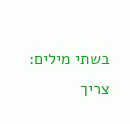בשתי מילים: צריך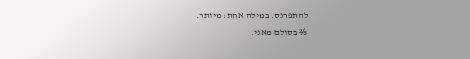להתפרנס. במילה אחת: מיותר.
⅖ בסולם מאני.